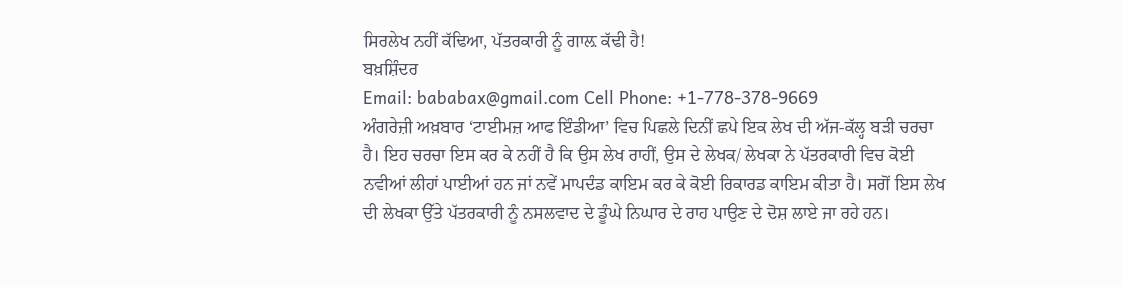ਸਿਰਲੇਖ ਨਹੀਂ ਕੱਢਿਆ, ਪੱਤਰਕਾਰੀ ਨੂੰ ਗਾਲ਼ ਕੱਢੀ ਹੈ!
ਬਖ਼ਸ਼ਿੰਦਰ
Email: bababax@gmail.com Cell Phone: +1-778-378-9669
ਅੰਗਰੇਜ਼ੀ ਅਖ਼ਬਾਰ ‘ਟਾਈਮਜ਼ ਆਫ ਇੰਡੀਆ’ ਵਿਚ ਪਿਛਲੇ ਦਿਨੀਂ ਛਪੇ ਇਕ ਲੇਖ ਦੀ ਅੱਜ-ਕੱਲ੍ਹ ਬੜੀ ਚਰਚਾ ਹੈ। ਇਹ ਚਰਚਾ ਇਸ ਕਰ ਕੇ ਨਹੀਂ ਹੈ ਕਿ ਉਸ ਲੇਖ ਰਾਹੀਂ, ਉਸ ਦੇ ਲੇਖਕ/ ਲੇਖਕਾ ਨੇ ਪੱਤਰਕਾਰੀ ਵਿਚ ਕੋਈ ਨਵੀਆਂ ਲੀਹਾਂ ਪਾਈਆਂ ਹਨ ਜਾਂ ਨਵੇਂ ਮਾਪਦੰਡ ਕਾਇਮ ਕਰ ਕੇ ਕੋਈ ਰਿਕਾਰਡ ਕਾਇਮ ਕੀਤਾ ਹੈ। ਸਗੋਂ ਇਸ ਲੇਖ ਦੀ ਲੇਖਕਾ ਉੱਤੇ ਪੱਤਰਕਾਰੀ ਨੂੰ ਨਸਲਵਾਦ ਦੇ ਡੂੰਘੇ ਨਿਘਾਰ ਦੇ ਰਾਹ ਪਾਉਣ ਦੇ ਦੋਸ਼ ਲਾਏ ਜਾ ਰਹੇ ਹਨ।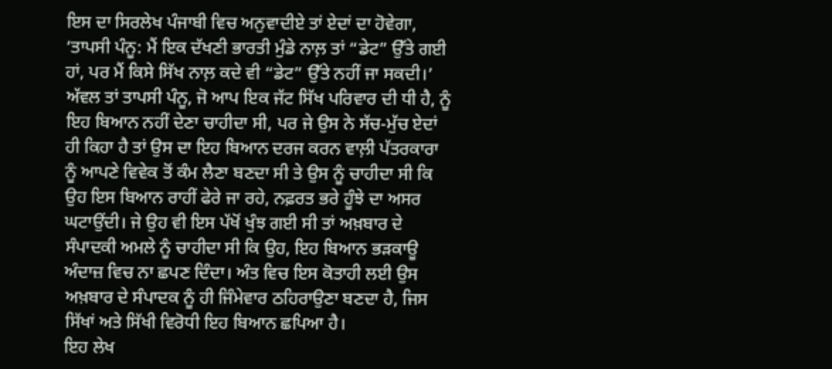ਇਸ ਦਾ ਸਿਰਲੇਖ ਪੰਜਾਬੀ ਵਿਚ ਅਨੁਵਾਦੀਏ ਤਾਂ ਏਦਾਂ ਦਾ ਹੋਵੇਗਾ, ‘ਤਾਪਸੀ ਪੰਨੂ: ਮੈਂ ਇਕ ਦੱਖਣੀ ਭਾਰਤੀ ਮੁੰਡੇ ਨਾਲ਼ ਤਾਂ “ਡੇਟ” ਉੱਤੇ ਗਈ ਹਾਂ, ਪਰ ਮੈਂ ਕਿਸੇ ਸਿੱਖ ਨਾਲ਼ ਕਦੇ ਵੀ “ਡੇਟ” ਉੱਤੇ ਨਹੀਂ ਜਾ ਸਕਦੀ।’
ਅੱਵਲ ਤਾਂ ਤਾਪਸੀ ਪੰਨੂ, ਜੋ ਆਪ ਇਕ ਜੱਟ ਸਿੱਖ ਪਰਿਵਾਰ ਦੀ ਧੀ ਹੈ, ਨੂੰ ਇਹ ਬਿਆਨ ਨਹੀਂ ਦੇਣਾ ਚਾਹੀਦਾ ਸੀ, ਪਰ ਜੇ ਉਸ ਨੇ ਸੱਚ-ਮੁੱਚ ਏਦਾਂ ਹੀ ਕਿਹਾ ਹੈ ਤਾਂ ਉਸ ਦਾ ਇਹ ਬਿਆਨ ਦਰਜ ਕਰਨ ਵਾਲ਼ੀ ਪੱਤਰਕਾਰਾ ਨੂੰ ਆਪਣੇ ਵਿਵੇਕ ਤੋਂ ਕੰਮ ਲੈਣਾ ਬਣਦਾ ਸੀ ਤੇ ਉਸ ਨੂੰ ਚਾਹੀਦਾ ਸੀ ਕਿ ਉਹ ਇਸ ਬਿਆਨ ਰਾਹੀਂ ਫੇਰੇ ਜਾ ਰਹੇ, ਨਫ਼ਰਤ ਭਰੇ ਹੂੰਝੇ ਦਾ ਅਸਰ ਘਟਾਉਂਦੀ। ਜੇ ਉਹ ਵੀ ਇਸ ਪੱਖੋਂ ਖੁੰਝ ਗਈ ਸੀ ਤਾਂ ਅਖ਼ਬਾਰ ਦੇ ਸੰਪਾਦਕੀ ਅਮਲੇ ਨੂੰ ਚਾਹੀਦਾ ਸੀ ਕਿ ਉਹ, ਇਹ ਬਿਆਨ ਭੜਕਾਊ ਅੰਦਾਜ਼ ਵਿਚ ਨਾ ਛਪਣ ਦਿੰਦਾ। ਅੰਤ ਵਿਚ ਇਸ ਕੋਤਾਹੀ ਲਈ ਉਸ ਅਖ਼ਬਾਰ ਦੇ ਸੰਪਾਦਕ ਨੂੰ ਹੀ ਜਿੰਮੇਵਾਰ ਠਹਿਰਾਉਣਾ ਬਣਦਾ ਹੈ, ਜਿਸ ਸਿੱਖਾਂ ਅਤੇ ਸਿੱਖੀ ਵਿਰੋਧੀ ਇਹ ਬਿਆਨ ਛਪਿਆ ਹੈ।
ਇਹ ਲੇਖ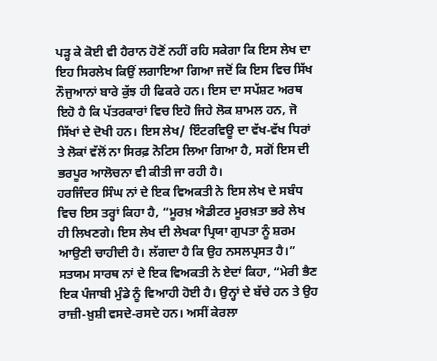ਪੜ੍ਹ ਕੇ ਕੋਈ ਵੀ ਹੈਰਾਨ ਹੋਣੋਂ ਨਹੀਂ ਰਹਿ ਸਕੇਗਾ ਕਿ ਇਸ ਲੇਖ ਦਾ ਇਹ ਸਿਰਲੇਖ ਕਿਉਂ ਲਗਾਇਆ ਗਿਆ ਜਦੋਂ ਕਿ ਇਸ ਵਿਚ ਸਿੱਖ ਨੌਜੁਆਨਾਂ ਬਾਰੇ ਕੁੱਝ ਹੀ ਫਿਕਰੇ ਹਨ। ਇਸ ਦਾ ਸਪੱਸ਼ਟ ਅਰਥ ਇਹੋ ਹੈ ਕਿ ਪੱਤਰਕਾਰਾਂ ਵਿਚ ਇਹੋ ਜਿਹੇ ਲੋਕ ਸ਼ਾਮਲ ਹਨ, ਜੋ ਸਿੱਖਾਂ ਦੇ ਦੋਖੀ ਹਨ। ਇਸ ਲੇਖ/ ਇੰਟਰਵਿਊ ਦਾ ਵੱਖ-ਵੱਖ ਧਿਰਾਂ ਤੇ ਲੋਕਾਂ ਵੱਲੋਂ ਨਾ ਸਿਰਫ਼ ਨੋਟਿਸ ਲਿਆ ਗਿਆ ਹੈ, ਸਗੋਂ ਇਸ ਦੀ ਭਰਪੂਰ ਆਲੋਚਨਾ ਵੀ ਕੀਤੀ ਜਾ ਰਹੀ ਹੈ।
ਹਰਜਿੰਦਰ ਸਿੰਘ ਨਾਂ ਦੇ ਇਕ ਵਿਅਕਤੀ ਨੇ ਇਸ ਲੇਖ ਦੇ ਸਬੰਧ ਵਿਚ ਇਸ ਤਰ੍ਹਾਂ ਕਿਹਾ ਹੈ, “ਮੂਰਖ਼ ਐਡੀਟਰ ਮੂਰਖ਼ਤਾ ਭਰੇ ਲੇਖ ਹੀ ਲਿਖਣਗੇ। ਇਸ ਲੇਖ ਦੀ ਲੇਖਕਾ ਪ੍ਰਿਯਾ ਗੁਪਤਾ ਨੂੰ ਸ਼ਰਮ ਆਉਣੀ ਚਾਹੀਦੀ ਹੈ। ਲੱਗਦਾ ਹੈ ਕਿ ਉਹ ਨਸਲਪ੍ਰਸਤ ਹੈ।”
ਸਤਯਮ ਸਾਰਥ ਨਾਂ ਦੇ ਇਕ ਵਿਅਕਤੀ ਨੇ ਏਦਾਂ ਕਿਹਾ, “ਮੇਰੀ ਭੈਣ ਇਕ ਪੰਜਾਬੀ ਮੁੰਡੇ ਨੂੰ ਵਿਆਹੀ ਹੋਈ ਹੈ। ਉਨ੍ਹਾਂ ਦੇ ਬੱਚੇ ਹਨ ਤੇ ਉਹ ਰਾਜ਼ੀ-ਖ਼ੁਸ਼ੀ ਵਸਦੇ-ਰਸਦੇ ਹਨ। ਅਸੀਂ ਕੇਰਲਾ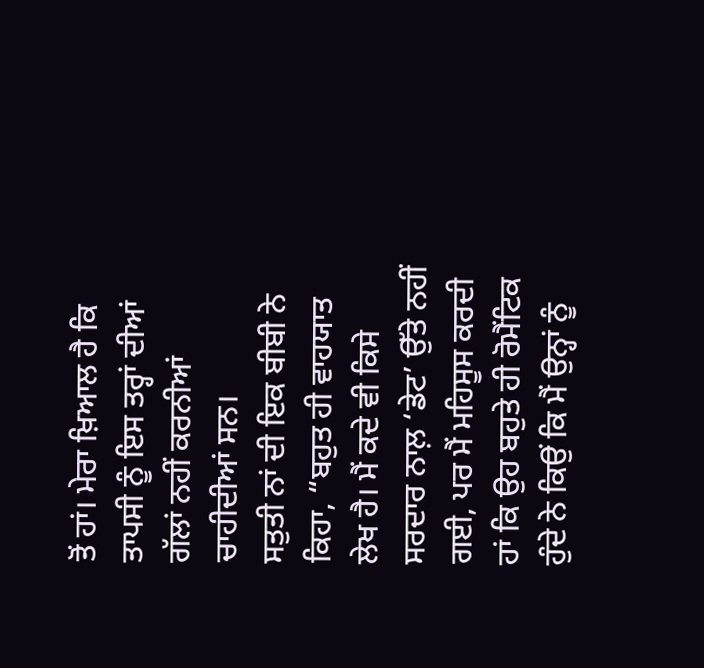ਤੋਂ ਹਾਂ। ਮੇਰਾ ਖ਼ਿਆਲ ਹੈ ਕਿ ਤਾਪਸੀ ਨੂੰ ਇਸ ਤਰ੍ਹਾਂ ਦੀਆਂ ਗੱਲਾਂ ਨਹੀਂ ਕਰਨੀਆਂ ਚਾਹੀਦੀਆਂ ਸਨ।
ਸਤੁਤੀ ਨਾਂ ਦੀ ਇਕ ਬੀਬੀ ਨੇ ਕਿਹਾ, “ਬਹੁਤ ਹੀ ਵਾਹਯਾਤ ਲੇਖ ਹੈ। ਮੈਂ ਕਦੇ ਵੀ ਕਿਸੇ ਸਰਦਾਰ ਨਾਲ਼ ‘ਡੇਟ’ ਉੱਤੇ ਨਹੀਂ ਗਈ, ਪਰ ਮੈਂ ਮਹਿਸੂਸ ਕਰਦੀ ਹਾਂ ਕਿ ਉਹ ਬਹੁਤੇ ਹੀ ਰੋਮੈਂਟਿਕ ਹੁੰਦੇ ਨੇ ਕਿਉਂ ਕਿ ਮੈਂ ਉਨ੍ਹਾਂ ਨੂੰ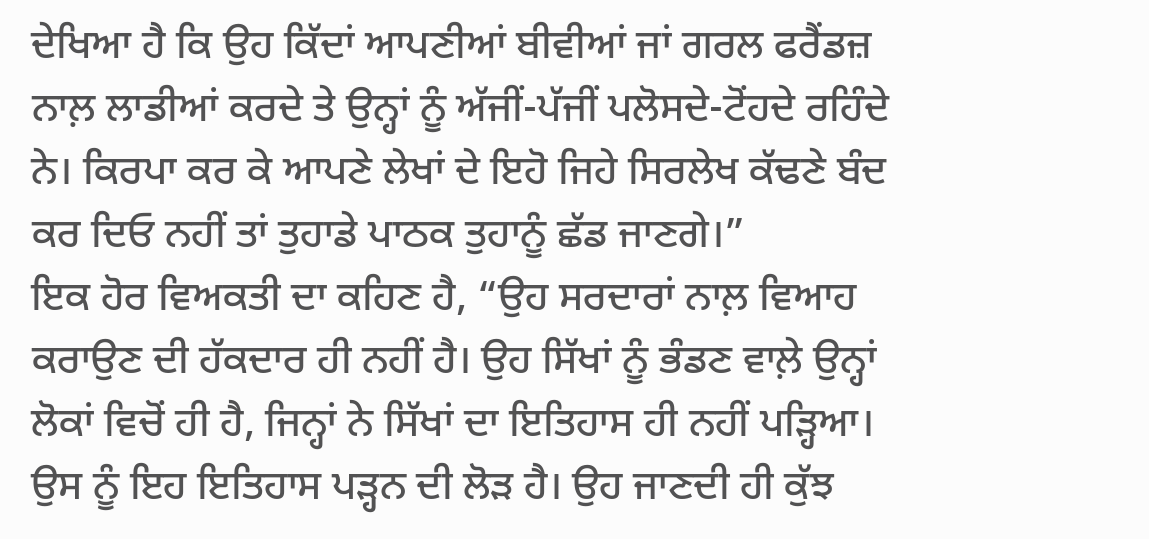ਦੇਖਿਆ ਹੈ ਕਿ ਉਹ ਕਿੱਦਾਂ ਆਪਣੀਆਂ ਬੀਵੀਆਂ ਜਾਂ ਗਰਲ ਫਰੈਂਡਜ਼ ਨਾਲ਼ ਲਾਡੀਆਂ ਕਰਦੇ ਤੇ ਉਨ੍ਹਾਂ ਨੂੰ ਅੱਜੀਂ-ਪੱਜੀਂ ਪਲੋਸਦੇ-ਟੋਂਹਦੇ ਰਹਿੰਦੇ ਨੇ। ਕਿਰਪਾ ਕਰ ਕੇ ਆਪਣੇ ਲੇਖਾਂ ਦੇ ਇਹੋ ਜਿਹੇ ਸਿਰਲੇਖ ਕੱਢਣੇ ਬੰਦ ਕਰ ਦਿਓ ਨਹੀਂ ਤਾਂ ਤੁਹਾਡੇ ਪਾਠਕ ਤੁਹਾਨੂੰ ਛੱਡ ਜਾਣਗੇ।”
ਇਕ ਹੋਰ ਵਿਅਕਤੀ ਦਾ ਕਹਿਣ ਹੈ, “ਉਹ ਸਰਦਾਰਾਂ ਨਾਲ਼ ਵਿਆਹ ਕਰਾਉਣ ਦੀ ਹੱਕਦਾਰ ਹੀ ਨਹੀਂ ਹੈ। ਉਹ ਸਿੱਖਾਂ ਨੂੰ ਭੰਡਣ ਵਾਲ਼ੇ ਉਨ੍ਹਾਂ ਲੋਕਾਂ ਵਿਚੋਂ ਹੀ ਹੈ, ਜਿਨ੍ਹਾਂ ਨੇ ਸਿੱਖਾਂ ਦਾ ਇਤਿਹਾਸ ਹੀ ਨਹੀਂ ਪੜ੍ਹਿਆ। ਉਸ ਨੂੰ ਇਹ ਇਤਿਹਾਸ ਪੜ੍ਹਨ ਦੀ ਲੋੜ ਹੈ। ਉਹ ਜਾਣਦੀ ਹੀ ਕੁੱਝ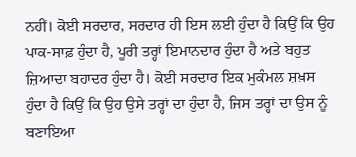ਨਹੀਂ। ਕੋਈ ਸਰਦਾਰ, ਸਰਦਾਰ ਹੀ ਇਸ ਲਈ ਹੁੰਦਾ ਹੈ ਕਿਉਂ ਕਿ ਉਹ ਪਾਕ-ਸਾਫ਼ ਹੁੰਦਾ ਹੈ, ਪੂਰੀ ਤਰ੍ਹਾਂ ਇਮਾਨਦਾਰ ਹੁੰਦਾ ਹੈ ਅਤੇ ਬਹੁਤ ਜ਼ਿਆਦਾ ਬਹਾਦਰ ਹੁੰਦਾ ਹੈ। ਕੋਈ ਸਰਦਾਰ ਇਕ ਮੁਕੰਮਲ ਸ਼ਖ਼ਸ ਹੁੰਦਾ ਹੈ ਕਿਉਂ ਕਿ ਉਹ ਉਸੇ ਤਰ੍ਹਾਂ ਦਾ ਹੁੰਦਾ ਹੈ, ਜਿਸ ਤਰ੍ਹਾਂ ਦਾ ਉਸ ਨੂੰ ਬਣਾਇਆ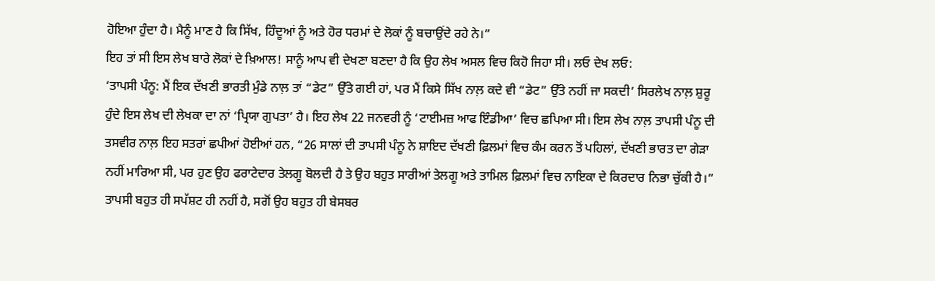ਹੋਇਆ ਹੁੰਦਾ ਹੈ। ਮੈਨੂੰ ਮਾਣ ਹੈ ਕਿ ਸਿੱਖ, ਹਿੰਦੂਆਂ ਨੂੰ ਅਤੇ ਹੋਰ ਧਰਮਾਂ ਦੇ ਲੋਕਾਂ ਨੂੰ ਬਚਾਉਂਦੇ ਰਹੇ ਨੇ।”
ਇਹ ਤਾਂ ਸੀ ਇਸ ਲੇਖ ਬਾਰੇ ਲੋਕਾਂ ਦੇ ਖ਼ਿਆਲ! ਸਾਨੂੰ ਆਪ ਵੀ ਦੇਖਣਾ ਬਣਦਾ ਹੈ ਕਿ ਉਹ ਲੇਖ ਅਸਲ ਵਿਚ ਕਿਹੋ ਜਿਹਾ ਸੀ। ਲਓ ਦੇਖ ਲਓ:
‘ਤਾਪਸੀ ਪੰਨੂ: ਮੈਂ ਇਕ ਦੱਖਣੀ ਭਾਰਤੀ ਮੁੰਡੇ ਨਾਲ਼ ਤਾਂ “ਡੇਟ” ਉੱਤੇ ਗਈ ਹਾਂ, ਪਰ ਮੈਂ ਕਿਸੇ ਸਿੱਖ ਨਾਲ਼ ਕਦੇ ਵੀ “ਡੇਟ” ਉੱਤੇ ਨਹੀਂ ਜਾ ਸਕਦੀ’ ਸਿਰਲੇਖ ਨਾਲ਼ ਸ਼ੁਰੂ ਹੁੰਦੇ ਇਸ ਲੇਖ ਦੀ ਲੇਖਕਾ ਦਾ ਨਾਂ ‘ਪ੍ਰਿਯਾ ਗੁਪਤਾ’ ਹੈ। ਇਹ ਲੇਖ 22 ਜਨਵਰੀ ਨੂੰ ‘ਟਾਈਮਜ਼ ਆਫ ਇੰਡੀਆ’ ਵਿਚ ਛਪਿਆ ਸੀ। ਇਸ ਲੇਖ ਨਾਲ਼ ਤਾਪਸੀ ਪੰਨੂ ਦੀ ਤਸਵੀਰ ਨਾਲ਼ ਇਹ ਸਤਰਾਂ ਛਪੀਆਂ ਹੋਈਆਂ ਹਨ, “26 ਸਾਲਾਂ ਦੀ ਤਾਪਸੀ ਪੰਨੂ ਨੇ ਸ਼ਾਇਦ ਦੱਖਣੀ ਫ਼ਿਲਮਾਂ ਵਿਚ ਕੰਮ ਕਰਨ ਤੋਂ ਪਹਿਲਾਂ, ਦੱਖਣੀ ਭਾਰਤ ਦਾ ਗੇੜਾ ਨਹੀਂ ਮਾਰਿਆ ਸੀ, ਪਰ ਹੁਣ ਉਹ ਫਰਾਟੇਦਾਰ ਤੇਲਗੂ ਬੋਲਦੀ ਹੈ ਤੇ ਉਹ ਬਹੁਤ ਸਾਰੀਆਂ ਤੇਲਗੂ ਅਤੇ ਤਾਮਿਲ ਫ਼ਿਲਮਾਂ ਵਿਚ ਨਾਇਕਾ ਦੇ ਕਿਰਦਾਰ ਨਿਭਾ ਚੁੱਕੀ ਹੈ।”
ਤਾਪਸੀ ਬਹੁਤ ਹੀ ਸਪੱਸ਼ਟ ਹੀ ਨਹੀਂ ਹੈ, ਸਗੋਂ ਉਹ ਬਹੁਤ ਹੀ ਬੇਸਬਰ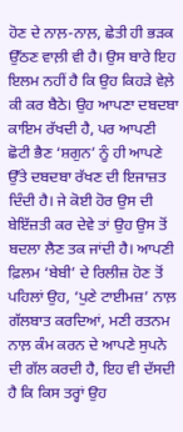ਹੋਣ ਦੇ ਨਾਲ਼-ਨਾਲ਼, ਛੇਤੀ ਹੀ ਭੜਕ ਉੱਠਣ ਵਾਲ਼ੀ ਵੀ ਹੈ। ਉਸ ਬਾਰੇ ਇਹ ਇਲਮ ਨਹੀਂ ਹੈ ਕਿ ਉਹ ਕਿਹੜੇ ਵੇਲ਼ੇ ਕੀ ਕਰ ਬੈਠੇ। ਉਹ ਆਪਣਾ ਦਬਦਬਾ ਕਾਇਮ ਰੱਖਦੀ ਹੈ, ਪਰ ਆਪਣੀ ਛੋਟੀ ਭੈਣ ‘ਸ਼ਗੁਨ’ ਨੂੰ ਹੀ ਆਪਣੇ ਉੱਤੇ ਦਬਦਬਾ ਰੱਖਣ ਦੀ ਇਜਾਜ਼ਤ ਦਿੰਦੀ ਹੈ। ਜੇ ਕੋਈ ਹੋਰ ਉਸ ਦੀ ਬੇਇੱਜ਼ਤੀ ਕਰ ਦੇਵੇ ਤਾਂ ਉਹ ਉਸ ਤੋਂ ਬਦਲਾ ਲੈਣ ਤਕ ਜਾਂਦੀ ਹੈ। ਆਪਣੀ ਫ਼ਿਲਮ ‘ਬੇਬੀ’ ਦੇ ਰਿਲੀਜ਼ ਹੋਣ ਤੋਂ ਪਹਿਲਾਂ ਉਹ, ‘ਪੁਣੇ ਟਾਈਮਜ਼’ ਨਾਲ਼ ਗੱਲਬਾਤ ਕਰਦਿਆਂ, ਮਣੀ ਰਤਨਮ ਨਾਲ਼ ਕੰਮ ਕਰਨ ਦੇ ਆਪਣੇ ਸੁਪਨੇ ਦੀ ਗੱਲ ਕਰਦੀ ਹੈ, ਇਹ ਵੀ ਦੱਸਦੀ ਹੈ ਕਿ ਕਿਸ ਤਰ੍ਹਾਂ ਉਹ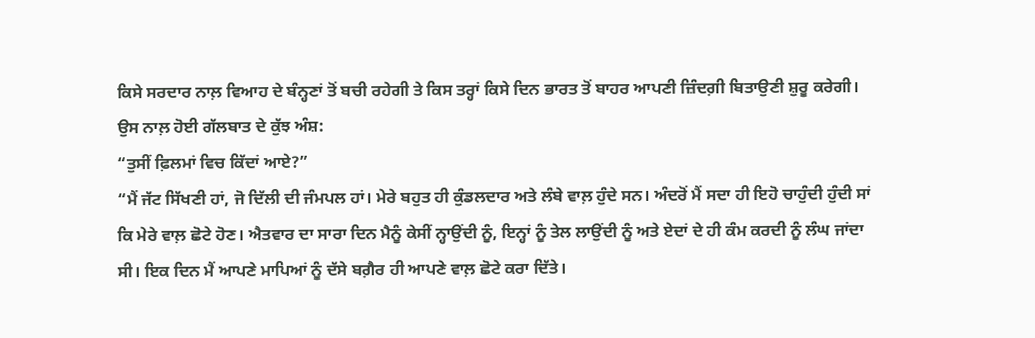ਕਿਸੇ ਸਰਦਾਰ ਨਾਲ਼ ਵਿਆਹ ਦੇ ਬੰਨ੍ਹਣਾਂ ਤੋਂ ਬਚੀ ਰਹੇਗੀ ਤੇ ਕਿਸ ਤਰ੍ਹਾਂ ਕਿਸੇ ਦਿਨ ਭਾਰਤ ਤੋਂ ਬਾਹਰ ਆਪਣੀ ਜ਼ਿੰਦਗ਼ੀ ਬਿਤਾਉਣੀ ਸ਼ੁਰੂ ਕਰੇਗੀ।
ਉਸ ਨਾਲ਼ ਹੋਈ ਗੱਲਬਾਤ ਦੇ ਕੁੱਝ ਅੰਸ਼:
“ਤੁਸੀਂ ਫ਼ਿਲਮਾਂ ਵਿਚ ਕਿੱਦਾਂ ਆਏ?”
“ਮੈਂ ਜੱਟ ਸਿੱਖਣੀ ਹਾਂ, ਜੋ ਦਿੱਲੀ ਦੀ ਜੰਮਪਲ ਹਾਂ। ਮੇਰੇ ਬਹੁਤ ਹੀ ਕੁੰਡਲਦਾਰ ਅਤੇ ਲੰਬੇ ਵਾਲ਼ ਹੁੰਦੇ ਸਨ। ਅੰਦਰੋਂ ਮੈਂ ਸਦਾ ਹੀ ਇਹੋ ਚਾਹੁੰਦੀ ਹੁੰਦੀ ਸਾਂ ਕਿ ਮੇਰੇ ਵਾਲ਼ ਛੋਟੇ ਹੋਣ। ਐਤਵਾਰ ਦਾ ਸਾਰਾ ਦਿਨ ਮੈਨੂੰ ਕੇਸੀਂ ਨ੍ਹਾਉਂਦੀ ਨੂੰ, ਇਨ੍ਹਾਂ ਨੂੰ ਤੇਲ ਲਾਉਂਦੀ ਨੂੰ ਅਤੇ ਏਦਾਂ ਦੇ ਹੀ ਕੰਮ ਕਰਦੀ ਨੂੰ ਲੰਘ ਜਾਂਦਾ ਸੀ। ਇਕ ਦਿਨ ਮੈਂ ਆਪਣੇ ਮਾਪਿਆਂ ਨੂੰ ਦੱਸੇ ਬਗ਼ੈਰ ਹੀ ਆਪਣੇ ਵਾਲ਼ ਛੋਟੇ ਕਰਾ ਦਿੱਤੇ।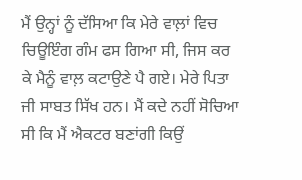ਮੈਂ ਉਨ੍ਹਾਂ ਨੂੰ ਦੱਸਿਆ ਕਿ ਮੇਰੇ ਵਾਲ਼ਾਂ ਵਿਚ ਚਿਊਇੰਗ ਗੰਮ ਫਸ ਗਿਆ ਸੀ, ਜਿਸ ਕਰ ਕੇ ਮੈਨੂੰ ਵਾਲ਼ ਕਟਾਉਣੇ ਪੈ ਗਏ। ਮੇਰੇ ਪਿਤਾ ਜੀ ਸਾਬਤ ਸਿੱਖ ਹਨ। ਮੈਂ ਕਦੇ ਨਹੀਂ ਸੋਚਿਆ ਸੀ ਕਿ ਮੈਂ ਐਕਟਰ ਬਣਾਂਗੀ ਕਿਉਂ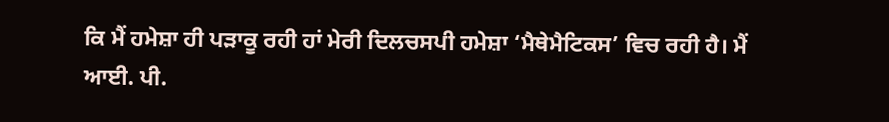ਕਿ ਮੈਂ ਹਮੇਸ਼ਾ ਹੀ ਪੜਾਕੂ ਰਹੀ ਹਾਂ ਮੇਰੀ ਦਿਲਚਸਪੀ ਹਮੇਸ਼ਾ ‘ਮੈਥੇਮੈਟਿਕਸ’ ਵਿਚ ਰਹੀ ਹੈ। ਮੈਂ ਆਈ. ਪੀ.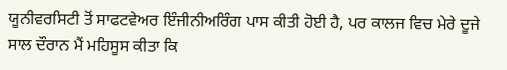ਯੂਨੀਵਰਸਿਟੀ ਤੋਂ ਸਾਫਟਵੇਅਰ ਇੰਜੀਨੀਅਰਿੰਗ ਪਾਸ ਕੀਤੀ ਹੋਈ ਹੈ, ਪਰ ਕਾਲਜ ਵਿਚ ਮੇਰੇ ਦੂਜੇ ਸਾਲ ਦੌਰਾਨ ਮੈਂ ਮਹਿਸੂਸ ਕੀਤਾ ਕਿ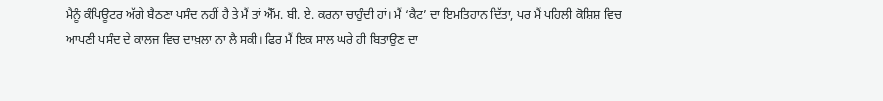ਮੈਨੂੰ ਕੰਪਿਊਟਰ ਅੱਗੇ ਬੈਠਣਾ ਪਸੰਦ ਨਹੀਂ ਹੈ ਤੇ ਮੈਂ ਤਾਂ ਐੱਮ. ਬੀ. ਏ. ਕਰਨਾ ਚਾਹੁੰਦੀ ਹਾਂ। ਮੈਂ ‘ਕੈਟ’ ਦਾ ਇਮਤਿਹਾਨ ਦਿੱਤਾ, ਪਰ ਮੈਂ ਪਹਿਲੀ ਕੋਸ਼ਿਸ਼ ਵਿਚ ਆਪਣੀ ਪਸੰਦ ਦੇ ਕਾਲਜ ਵਿਚ ਦਾਖ਼ਲਾ ਨਾ ਲੈ ਸਕੀ। ਫਿਰ ਮੈਂ ਇਕ ਸਾਲ ਘਰੇ ਹੀ ਬਿਤਾਉਣ ਦਾ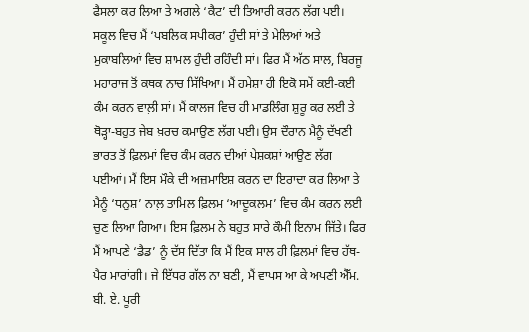ਫੈਸਲਾ ਕਰ ਲਿਆ ਤੇ ਅਗਲੇ ‘ਕੈਟ’ ਦੀ ਤਿਆਰੀ ਕਰਨ ਲੱਗ ਪਈ। ਸਕੂਲ ਵਿਚ ਮੈਂ ‘ਪਬਲਿਕ ਸਪੀਕਰ’ ਹੁੰਦੀ ਸਾਂ ਤੇ ਮੇਲਿਆਂ ਅਤੇ ਮੁਕਾਬਲਿਆਂ ਵਿਚ ਸ਼ਾਮਲ ਹੁੰਦੀ ਰਹਿੰਦੀ ਸਾਂ। ਫਿਰ ਮੈਂ ਅੱਠ ਸਾਲ, ਬਿਰਜੂ ਮਹਾਰਾਜ ਤੋਂ ਕਥਕ ਨਾਚ ਸਿੱਖਿਆ। ਮੈਂ ਹਮੇਸ਼ਾ ਹੀ ਇਕੋ ਸਮੇਂ ਕਈ-ਕਈ ਕੰਮ ਕਰਨ ਵਾਲ਼ੀ ਸਾਂ। ਮੈਂ ਕਾਲਜ ਵਿਚ ਹੀ ਮਾਡਲਿੰਗ ਸ਼ੁਰੂ ਕਰ ਲਈ ਤੇ ਥੋੜ੍ਹਾ-ਬਹੁਤ ਜੇਬ ਖ਼ਰਚ ਕਮਾਉਣ ਲੱਗ ਪਈ। ਉਸ ਦੌਰਾਨ ਮੈਨੂੰ ਦੱਖਣੀ ਭਾਰਤ ਤੋਂ ਫ਼ਿਲਮਾਂ ਵਿਚ ਕੰਮ ਕਰਨ ਦੀਆਂ ਪੇਸ਼ਕਸ਼ਾਂ ਆਉਣ ਲੱਗ ਪਈਆਂ। ਮੈਂ ਇਸ ਮੌਕੇ ਦੀ ਅਜ਼ਮਾਇਸ਼ ਕਰਨ ਦਾ ਇਰਾਦਾ ਕਰ ਲਿਆ ਤੇ ਮੈਨੂੰ ‘ਧਨੁਸ਼’ ਨਾਲ਼ ਤਾਮਿਲ ਫ਼ਿਲਮ ‘ਆਦੂਕਲਮ’ ਵਿਚ ਕੰਮ ਕਰਨ ਲਈ ਚੁਣ ਲਿਆ ਗਿਆ। ਇਸ ਫ਼ਿਲਮ ਨੇ ਬਹੁਤ ਸਾਰੇ ਕੌਮੀ ਇਨਾਮ ਜਿੱਤੇ। ਫਿਰ ਮੈਂ ਆਪਣੇ ‘ਡੈਡ’ ਨੂੰ ਦੱਸ ਦਿੱਤਾ ਕਿ ਮੈਂ ਇਕ ਸਾਲ ਹੀ ਫ਼ਿਲਮਾਂ ਵਿਚ ਹੱਥ-ਪੈਰ ਮਾਰਾਂਗੀ। ਜੇ ਇੱਧਰ ਗੱਲ ਨਾ ਬਣੀ, ਮੈਂ ਵਾਪਸ ਆ ਕੇ ਅਪਣੀ ਐੱਮ. ਬੀ. ਏ. ਪੂਰੀ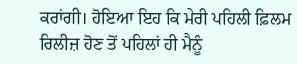ਕਰਾਂਗੀ। ਹੋਇਆ ਇਹ ਕਿ ਮੇਰੀ ਪਹਿਲੀ ਫ਼ਿਲਮ ਰਿਲੀਜ਼ ਹੋਣ ਤੋਂ ਪਹਿਲਾਂ ਹੀ ਮੈਨੂੰ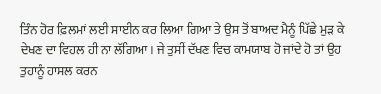ਤਿੰਨ ਹੋਰ ਫ਼ਿਲਮਾਂ ਲਈ ਸਾਈਨ ਕਰ ਲਿਆ ਗਿਆ ਤੇ ਉਸ ਤੋਂ ਬਾਅਦ ਮੈਨੂੰ ਪਿੱਛੇ ਮੁੜ ਕੇ ਦੇਖਣ ਦਾ ਵਿਹਲ ਹੀ ਨਾ ਲੱਗਿਆ। ਜੇ ਤੁਸੀਂ ਦੱਖਣ ਵਿਚ ਕਾਮਯਾਬ ਹੋ ਜਾਂਦੇ ਹੋ ਤਾਂ ਉਹ ਤੁਹਾਨੂੰ ਹਾਸਲ ਕਰਨ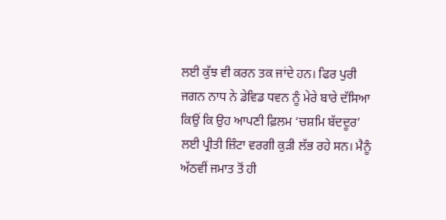ਲਈ ਕੁੱਝ ਵੀ ਕਰਨ ਤਕ ਜਾਂਦੇ ਹਨ। ਫਿਰ ਪੁਰੀ ਜਗਨ ਨਾਧ ਨੇ ਡੇਵਿਡ ਧਵਨ ਨੂੰ ਮੇਰੇ ਬਾਰੇ ਦੱਸਿਆ ਕਿਉਂ ਕਿ ਉਹ ਆਪਣੀ ਫ਼ਿਲਮ ‘ਚਸ਼ਮਿ ਬੱਦਦੂਰ’ ਲਈ ਪ੍ਰੀਤੀ ਜ਼ਿੰਟਾ ਵਰਗੀ ਕੁੜੀ ਲੱਭ ਰਹੇ ਸਨ। ਮੈਨੂੰ ਅੱਠਵੀਂ ਜਮਾਤ ਤੋਂ ਹੀ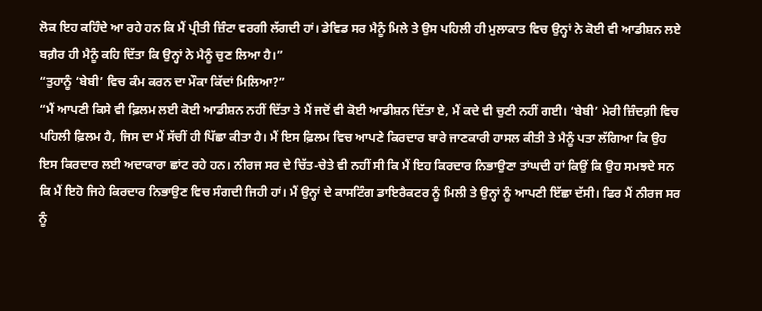ਲੋਕ ਇਹ ਕਹਿੰਦੇ ਆ ਰਹੇ ਹਨ ਕਿ ਮੈਂ ਪ੍ਰੀਤੀ ਜ਼ਿੰਟਾ ਵਰਗੀ ਲੱਗਦੀ ਹਾਂ। ਡੇਵਿਡ ਸਰ ਮੈਨੂੰ ਮਿਲੇ ਤੇ ਉਸ ਪਹਿਲੀ ਹੀ ਮੁਲਾਕਾਤ ਵਿਚ ਉਨ੍ਹਾਂ ਨੇ ਕੋਈ ਵੀ ਆਡੀਸ਼ਨ ਲਏ ਬਗ਼ੈਰ ਹੀ ਮੈਨੂੰ ਕਹਿ ਦਿੱਤਾ ਕਿ ਉਨ੍ਹਾਂ ਨੇ ਮੈਨੂੰ ਚੁਣ ਲਿਆ ਹੈ।”
“ਤੁਹਾਨੂੰ ‘ਬੇਬੀ’ ਵਿਚ ਕੰਮ ਕਰਨ ਦਾ ਮੌਕਾ ਕਿੱਦਾਂ ਮਿਲਿਆ?”
“ਮੈਂ ਆਪਣੀ ਕਿਸੇ ਵੀ ਫ਼ਿਲਮ ਲਈ ਕੋਈ ਆਡੀਸ਼ਨ ਨਹੀਂ ਦਿੱਤਾ ਤੇ ਮੈਂ ਜਦੋਂ ਵੀ ਕੋਈ ਆਡੀਸ਼ਨ ਦਿੱਤਾ ਏ, ਮੈਂ ਕਦੇ ਵੀ ਚੁਣੀ ਨਹੀਂ ਗਈ। ‘ਬੇਬੀ’ ਮੇਰੀ ਜ਼ਿੰਦਗ਼ੀ ਵਿਚ ਪਹਿਲੀ ਫ਼ਿਲਮ ਹੈ, ਜਿਸ ਦਾ ਮੈਂ ਸੱਚੀਂ ਹੀ ਪਿੱਛਾ ਕੀਤਾ ਹੈ। ਮੈਂ ਇਸ ਫ਼ਿਲਮ ਵਿਚ ਆਪਣੇ ਕਿਰਦਾਰ ਬਾਰੇ ਜਾਣਕਾਰੀ ਹਾਸਲ ਕੀਤੀ ਤੇ ਮੈਨੂੰ ਪਤਾ ਲੱਗਿਆ ਕਿ ਉਹ ਇਸ ਕਿਰਦਾਰ ਲਈ ਅਦਾਕਾਰਾ ਛਾਂਟ ਰਹੇ ਹਨ। ਨੀਰਜ ਸਰ ਦੇ ਚਿੱਤ-ਚੇਤੇ ਵੀ ਨਹੀਂ ਸੀ ਕਿ ਮੈਂ ਇਹ ਕਿਰਦਾਰ ਨਿਭਾਉਣਾ ਤਾਂਘਦੀ ਹਾਂ ਕਿਉਂ ਕਿ ਉਹ ਸਮਝਦੇ ਸਨ ਕਿ ਮੈਂ ਇਹੋ ਜਿਹੇ ਕਿਰਦਾਰ ਨਿਭਾਉਣ ਵਿਚ ਸੰਗਦੀ ਜਿਹੀ ਹਾਂ। ਮੈਂ ਉਨ੍ਹਾਂ ਦੇ ਕਾਸਟਿੰਗ ਡਾਇਰੈਕਟਰ ਨੂੰ ਮਿਲੀ ਤੇ ਉਨ੍ਹਾਂ ਨੂੰ ਆਪਣੀ ਇੱਛਾ ਦੱਸੀ। ਫਿਰ ਮੈਂ ਨੀਰਜ ਸਰ ਨੂੰ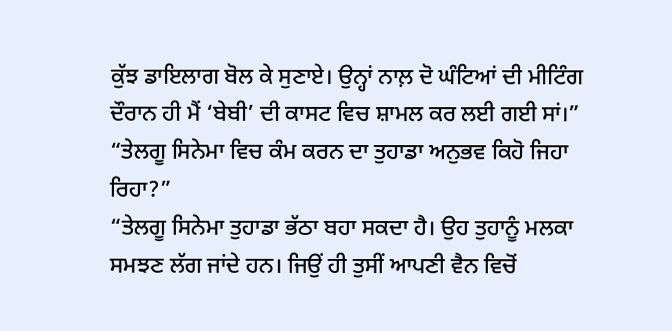ਕੁੱਝ ਡਾਇਲਾਗ ਬੋਲ ਕੇ ਸੁਣਾਏ। ਉਨ੍ਹਾਂ ਨਾਲ਼ ਦੋ ਘੰਟਿਆਂ ਦੀ ਮੀਟਿੰਗ ਦੌਰਾਨ ਹੀ ਮੈਂ ‘ਬੇਬੀ’ ਦੀ ਕਾਸਟ ਵਿਚ ਸ਼ਾਮਲ ਕਰ ਲਈ ਗਈ ਸਾਂ।”
“ਤੇਲਗੂ ਸਿਨੇਮਾ ਵਿਚ ਕੰਮ ਕਰਨ ਦਾ ਤੁਹਾਡਾ ਅਨੁਭਵ ਕਿਹੋ ਜਿਹਾ ਰਿਹਾ?”
“ਤੇਲਗੂ ਸਿਨੇਮਾ ਤੁਹਾਡਾ ਭੱਠਾ ਬਹਾ ਸਕਦਾ ਹੈ। ਉਹ ਤੁਹਾਨੂੰ ਮਲਕਾ ਸਮਝਣ ਲੱਗ ਜਾਂਦੇ ਹਨ। ਜਿਉਂ ਹੀ ਤੁਸੀਂ ਆਪਣੀ ਵੈਨ ਵਿਚੋਂ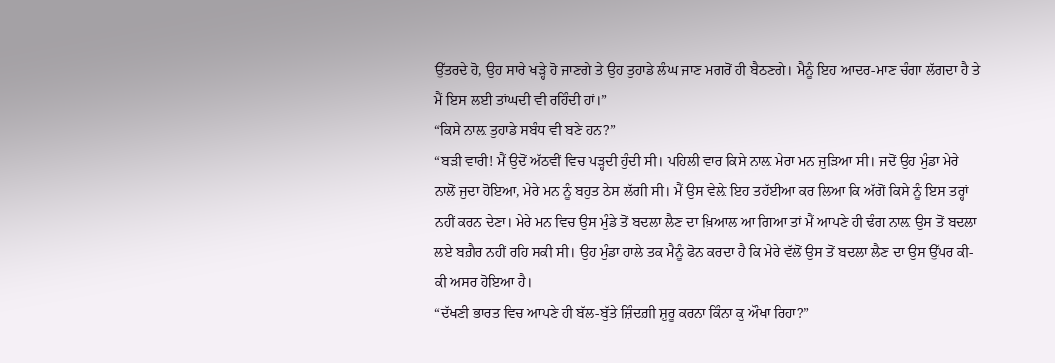ਉੱਤਰਦੇ ਹੋ, ਉਹ ਸਾਰੇ ਖੜ੍ਹੇ ਹੋ ਜਾਣਗੇ ਤੇ ਉਹ ਤੁਹਾਡੇ ਲੰਘ ਜਾਣ ਮਗਰੋਂ ਹੀ ਬੈਠਣਗੇ। ਮੈਨੂੰ ਇਹ ਆਦਰ-ਮਾਣ ਚੰਗਾ ਲੱਗਦਾ ਹੈ ਤੇ ਮੈਂ ਇਸ ਲਈ ਤਾਂਘਦੀ ਵੀ ਰਹਿੰਦੀ ਹਾਂ।”
“ਕਿਸੇ ਨਾਲ਼ ਤੁਹਾਡੇ ਸਬੰਧ ਵੀ ਬਣੇ ਹਨ?”
“ਬੜੀ ਵਾਰੀ! ਮੈਂ ਉਦੋਂ ਅੱਠਵੀਂ ਵਿਚ ਪੜ੍ਹਦੀ ਹੁੰਦੀ ਸੀ। ਪਹਿਲੀ ਵਾਰ ਕਿਸੇ ਨਾਲ਼ ਮੇਰਾ ਮਨ ਜੁੜਿਆ ਸੀ। ਜਦੋਂ ਉਹ ਮੁੰਡਾ ਮੇਰੇ ਨਾਲੋਂ ਜੁਦਾ ਹੋਇਆ, ਮੇਰੇ ਮਨ ਨੂੰ ਬਹੁਤ ਠੇਸ ਲੱਗੀ ਸੀ। ਮੈਂ ਉਸ ਵੇਲ਼ੇ ਇਹ ਤਹੱਈਆ ਕਰ ਲਿਆ ਕਿ ਅੱਗੋਂ ਕਿਸੇ ਨੂੰ ਇਸ ਤਰ੍ਹਾਂ ਨਹੀਂ ਕਰਨ ਦੇਣਾ। ਮੇਰੇ ਮਨ ਵਿਚ ਉਸ ਮੁੰਡੇ ਤੋਂ ਬਦਲਾ ਲੈਣ ਦਾ ਖ਼ਿਆਲ ਆ ਗਿਆ ਤਾਂ ਮੈਂ ਆਪਣੇ ਹੀ ਢੰਗ ਨਾਲ਼ ਉਸ ਤੋਂ ਬਦਲਾ ਲਏ ਬਗ਼ੈਰ ਨਹੀਂ ਰਹਿ ਸਕੀ ਸੀ। ਉਹ ਮੁੰਡਾ ਹਾਲੇ ਤਕ ਮੈਨੂੰ ਫੋਨ ਕਰਦਾ ਹੈ ਕਿ ਮੇਰੇ ਵੱਲੋਂ ਉਸ ਤੋਂ ਬਦਲਾ ਲੈਣ ਦਾ ਉਸ ਉੱਪਰ ਕੀ-ਕੀ ਅਸਰ ਹੋਇਆ ਹੈ।
“ਦੱਖਣੀ ਭਾਰਤ ਵਿਚ ਆਪਣੇ ਹੀ ਬੱਲ-ਬੁੱਤੇ ਜ਼ਿੰਦਗ਼ੀ ਸ਼ੁਰੂ ਕਰਨਾ ਕਿੰਨਾ ਕੁ ਔਖਾ ਰਿਹਾ?”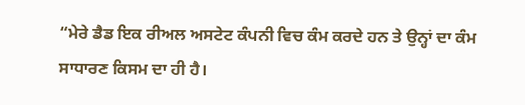“ਮੇਰੇ ਡੈਡ ਇਕ ਰੀਅਲ ਅਸਟੇਟ ਕੰਪਨੀ ਵਿਚ ਕੰਮ ਕਰਦੇ ਹਨ ਤੇ ਉਨ੍ਹਾਂ ਦਾ ਕੰਮ ਸਾਧਾਰਣ ਕਿਸਮ ਦਾ ਹੀ ਹੈ।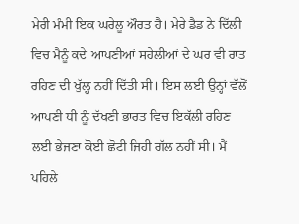ਮੇਰੀ ਮੰਮੀ ਇਕ ਘਰੇਲੂ ਔਰਤ ਹੈ। ਮੇਰੇ ਡੈਡ ਨੇ ਦਿੱਲੀ ਵਿਚ ਮੈਨੂੰ ਕਦੇ ਆਪਣੀਆਂ ਸਹੇਲੀਆਂ ਦੇ ਘਰ ਵੀ ਰਾਤ ਰਹਿਣ ਦੀ ਖੁੱਲ੍ਹ ਨਹੀਂ ਦਿੱਤੀ ਸੀ। ਇਸ ਲਈ ਉਨ੍ਹਾਂ ਵੱਲੋਂ ਆਪਣੀ ਧੀ ਨੂੰ ਦੱਖਣੀ ਭਾਰਤ ਵਿਚ ਇਕੱਲੀ ਰਹਿਣ ਲਈ ਭੇਜਣਾ ਕੋਈ ਛੋਟੀ ਜਿਹੀ ਗੱਲ ਨਹੀਂ ਸੀ। ਮੈਂ ਪਹਿਲੇ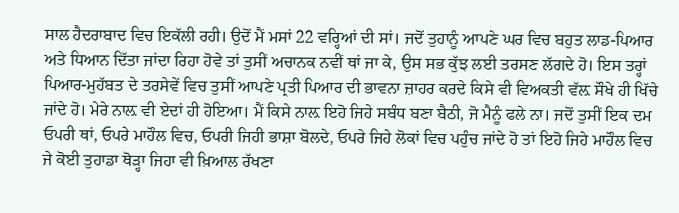ਸਾਲ ਹੈਦਰਾਬਾਦ ਵਿਚ ਇਕੱਲੀ ਰਹੀ। ਉਦੋਂ ਮੈਂ ਮਸਾਂ 22 ਵਰ੍ਹਿਆਂ ਦੀ ਸਾਂ। ਜਦੋਂ ਤੁਹਾਨੂੰ ਆਪਣੇ ਘਰ ਵਿਚ ਬਹੁਤ ਲਾਡ-ਪਿਆਰ ਅਤੇ ਧਿਆਨ ਦਿੱਤਾ ਜਾਂਦਾ ਰਿਹਾ ਹੋਵੇ ਤਾਂ ਤੁਸੀਂ ਅਚਾਨਕ ਨਵੀਂ ਥਾਂ ਜਾ ਕੇ, ਉਸ ਸਭ ਕੁੱਝ ਲਈ ਤਰਸਣ ਲੱਗਦੇ ਹੋ। ਇਸ ਤਰ੍ਹਾਂ ਪਿਆਰ-ਮੁਹੱਬਤ ਦੇ ਤਰਸੇਵੇਂ ਵਿਚ ਤੁਸੀਂ ਆਪਣੇ ਪ੍ਰਤੀ ਪਿਆਰ ਦੀ ਭਾਵਨਾ ਜ਼ਾਹਰ ਕਰਦੇ ਕਿਸੇ ਵੀ ਵਿਅਕਤੀ ਵੱਲ਼ ਸੌਖੇ ਹੀ ਖਿੱਚੇ ਜਾਂਦੇ ਹੋ। ਮੇਰੇ ਨਾਲ਼ ਵੀ ਏਦਾਂ ਹੀ ਹੋਇਆ। ਮੈਂ ਕਿਸੇ ਨਾਲ਼ ਇਹੋ ਜਿਹੇ ਸਬੰਧ ਬਣਾ ਬੈਠੀ, ਜੋ ਮੈਨੂੰ ਫਲੇ ਨਾ। ਜਦੋਂ ਤੁਸੀਂ ਇਕ ਦਮ ਓਪਰੀ ਥਾਂ, ਓਪਰੇ ਮਾਹੌਲ ਵਿਚ, ਓਪਰੀ ਜਿਹੀ ਭਾਸ਼ਾ ਬੋਲਦੇ, ਓਪਰੇ ਜਿਹੇ ਲੋਕਾਂ ਵਿਚ ਪਹੁੰਚ ਜਾਂਦੇ ਹੋ ਤਾਂ ਇਹੋ ਜਿਹੇ ਮਾਹੌਲ ਵਿਚ ਜੇ ਕੋਈ ਤੁਹਾਡਾ ਥੋੜ੍ਹਾ ਜਿਹਾ ਵੀ ਖ਼ਿਆਲ ਰੱਖਣਾ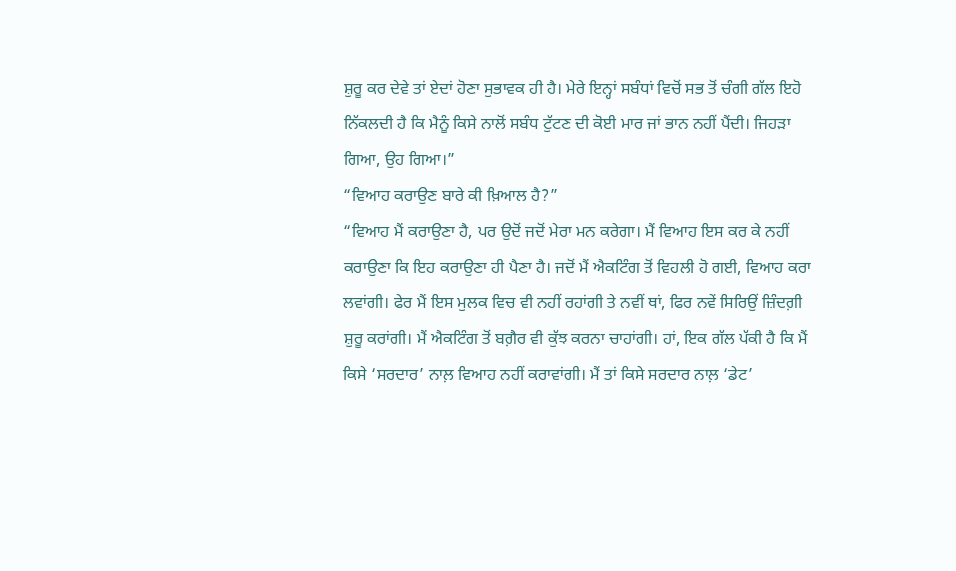ਸ਼ੁਰੂ ਕਰ ਦੇਵੇ ਤਾਂ ਏਦਾਂ ਹੋਣਾ ਸੁਭਾਵਕ ਹੀ ਹੈ। ਮੇਰੇ ਇਨ੍ਹਾਂ ਸਬੰਧਾਂ ਵਿਚੋਂ ਸਭ ਤੋਂ ਚੰਗੀ ਗੱਲ ਇਹੋ ਨਿੱਕਲਦੀ ਹੈ ਕਿ ਮੈਨੂੰ ਕਿਸੇ ਨਾਲੋਂ ਸਬੰਧ ਟੁੱਟਣ ਦੀ ਕੋਈ ਮਾਰ ਜਾਂ ਭਾਨ ਨਹੀਂ ਪੈਂਦੀ। ਜਿਹੜਾ ਗਿਆ, ਉਹ ਗਿਆ।”
“ਵਿਆਹ ਕਰਾਉਣ ਬਾਰੇ ਕੀ ਖ਼ਿਆਲ ਹੈ?”
“ਵਿਆਹ ਮੈਂ ਕਰਾਉਣਾ ਹੈ, ਪਰ ਉਦੋਂ ਜਦੋਂ ਮੇਰਾ ਮਨ ਕਰੇਗਾ। ਮੈਂ ਵਿਆਹ ਇਸ ਕਰ ਕੇ ਨਹੀਂ ਕਰਾਉਣਾ ਕਿ ਇਹ ਕਰਾਉਣਾ ਹੀ ਪੈਣਾ ਹੈ। ਜਦੋਂ ਮੈਂ ਐਕਟਿੰਗ ਤੋਂ ਵਿਹਲੀ ਹੋ ਗਈ, ਵਿਆਹ ਕਰਾ ਲਵਾਂਗੀ। ਫੇਰ ਮੈਂ ਇਸ ਮੁਲਕ ਵਿਚ ਵੀ ਨਹੀਂ ਰਹਾਂਗੀ ਤੇ ਨਵੀਂ ਥਾਂ, ਫਿਰ ਨਵੇਂ ਸਿਰਿਉਂ ਜ਼ਿੰਦਗ਼ੀ ਸ਼ੁਰੂ ਕਰਾਂਗੀ। ਮੈਂ ਐਕਟਿੰਗ ਤੋਂ ਬਗ਼ੈਰ ਵੀ ਕੁੱਝ ਕਰਨਾ ਚਾਹਾਂਗੀ। ਹਾਂ, ਇਕ ਗੱਲ ਪੱਕੀ ਹੈ ਕਿ ਮੈਂ ਕਿਸੇ ‘ਸਰਦਾਰ’ ਨਾਲ਼ ਵਿਆਹ ਨਹੀਂ ਕਰਾਵਾਂਗੀ। ਮੈਂ ਤਾਂ ਕਿਸੇ ਸਰਦਾਰ ਨਾਲ਼ ‘ਡੇਟ’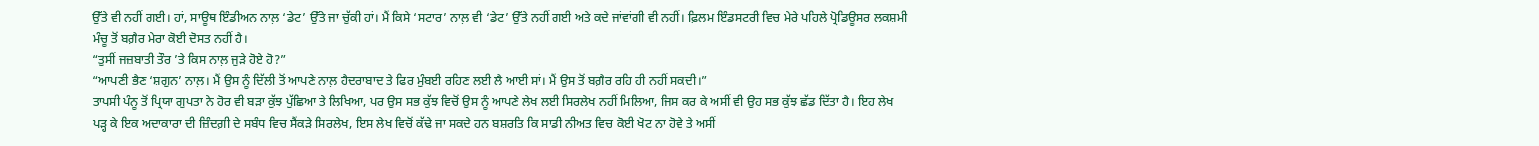ਉੱਤੇ ਵੀ ਨਹੀਂ ਗਈ। ਹਾਂ, ਸਾਊਥ ਇੰਡੀਅਨ ਨਾਲ਼ ‘ਡੇਟ’ ਉੱਤੇ ਜਾ ਚੁੱਕੀ ਹਾਂ। ਮੈਂ ਕਿਸੇ ‘ਸਟਾਰ’ ਨਾਲ਼ ਵੀ ‘ਡੇਟ’ ਉੱਤੇ ਨਹੀਂ ਗਈ ਅਤੇ ਕਦੇ ਜਾਂਵਾਂਗੀ ਵੀ ਨਹੀਂ। ਫ਼ਿਲਮ ਇੰਡਸਟਰੀ ਵਿਚ ਮੇਰੇ ਪਹਿਲੇ ਪ੍ਰੋਡਿਊਸਰ ਲਕਸ਼ਮੀ ਮੰਚੂ ਤੋਂ ਬਗ਼ੈਰ ਮੇਰਾ ਕੋਈ ਦੋਸਤ ਨਹੀਂ ਹੈ।
“ਤੁਸੀਂ ਜਜ਼ਬਾਤੀ ਤੌਰ ’ਤੇ ਕਿਸ ਨਾਲ਼ ਜੁੜੇ ਹੋਏ ਹੋ?”
“ਆਪਣੀ ਭੈਣ ‘ਸ਼ਗੁਨ’ ਨਾਲ਼। ਮੈਂ ਉਸ ਨੂੰ ਦਿੱਲੀ ਤੋਂ ਆਪਣੇ ਨਾਲ਼ ਹੈਦਰਾਬਾਦ ਤੇ ਫਿਰ ਮੁੰਬਈ ਰਹਿਣ ਲਈ ਲੈ ਆਈ ਸਾਂ। ਮੈਂ ਉਸ ਤੋਂ ਬਗ਼ੈਰ ਰਹਿ ਹੀ ਨਹੀਂ ਸਕਦੀ।”
ਤਾਪਸੀ ਪੰਨੂ ਤੋਂ ਪ੍ਰਿਯਾ ਗੁਪਤਾ ਨੇ ਹੋਰ ਵੀ ਬੜਾ ਕੁੱਝ ਪੁੱਛਿਆ ਤੇ ਲਿਖਿਆ, ਪਰ ਉਸ ਸਭ ਕੁੱਝ ਵਿਚੋਂ ਉਸ ਨੂੰ ਆਪਣੇ ਲੇਖ ਲਈ ਸਿਰਲੇਖ ਨਹੀਂ ਮਿਲਿਆ, ਜਿਸ ਕਰ ਕੇ ਅਸੀਂ ਵੀ ਉਹ ਸਭ ਕੁੱਝ ਛੱਡ ਦਿੱਤਾ ਹੈ। ਇਹ ਲੇਖ ਪੜ੍ਹ ਕੇ ਇਕ ਅਦਾਕਾਰਾ ਦੀ ਜ਼ਿੰਦਗ਼ੀ ਦੇ ਸਬੰਧ ਵਿਚ ਸੈਂਕੜੇ ਸਿਰਲੇਖ, ਇਸ ਲੇਖ ਵਿਚੋਂ ਕੱਢੇ ਜਾ ਸਕਦੇ ਹਨ ਬਸ਼ਰਤਿ ਕਿ ਸਾਡੀ ਨੀਅਤ ਵਿਚ ਕੋਈ ਖੋਟ ਨਾ ਹੋਵੇ ਤੇ ਅਸੀਂ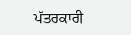ਪੱਤਰਕਾਰੀ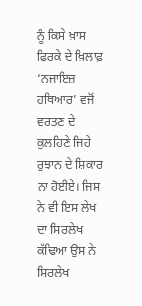ਨੂੰ ਕਿਸੇ ਖ਼ਾਸ ਫਿਰਕੇ ਦੇ ਖ਼ਿਲਾਫ਼ ‘ਨਜਾਇਜ਼ ਹਥਿਆਰ’ ਵਜੋਂ ਵਰਤਣ ਦੇ ਕੁਲਹਿਣੇ ਜਿਹੇ ਰੁਝਾਨ ਦੇ ਸ਼ਿਕਾਰ ਨਾ ਹੋਈਏ। ਜਿਸ ਨੇ ਵੀ ਇਸ ਲੇਖ ਦਾ ਸਿਰਲੇਖ ਕੱਢਿਆ ਉਸ ਨੇ ਸਿਰਲੇਖ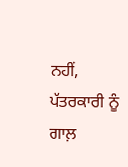ਨਹੀਂ, ਪੱਤਰਕਾਰੀ ਨੂੰ ਗਾਲ਼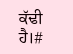ਕੱਢੀ ਹੈ।#